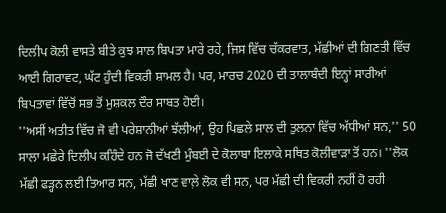ਦਿਲੀਪ ਕੋਲੀ ਵਾਸਤੇ ਬੀਤੇ ਕੁਝ ਸਾਲ ਬਿਪਤਾ ਮਾਰੇ ਰਹੇ, ਜਿਸ ਵਿੱਚ ਚੱਕਰਵਾਤ, ਮੱਛੀਆਂ ਦੀ ਗਿਣਤੀ ਵਿੱਚ ਆਈ ਗਿਰਾਵਟ, ਘੱਟ ਹੁੰਦੀ ਵਿਕਰੀ ਸ਼ਾਮਲ ਹੈ। ਪਰ, ਮਾਰਚ 2020 ਦੀ ਤਾਲਾਬੰਦੀ ਇਨ੍ਹਾਂ ਸਾਰੀਆਂ ਬਿਪਤਾਵਾਂ ਵਿੱਚੋਂ ਸਭ ਤੋਂ ਮੁਸ਼ਕਲ ਦੌਰ ਸਾਬਤ ਹੋਈ।
''ਅਸੀਂ ਅਤੀਤ ਵਿੱਚ ਜੋ ਵੀ ਪਰੇਸ਼ਾਨੀਆਂ ਝੱਲੀਆਂ, ਉਹ ਪਿਛਲੇ ਸਾਲ ਦੀ ਤੁਲਨਾ ਵਿੱਚ ਅੱਧੀਆਂ ਸਨ,'' 50 ਸਾਲਾ ਮਛੇਰੇ ਦਿਲੀਪ ਕਹਿੰਦੇ ਹਨ ਜੋ ਦੱਖਣੀ ਮੁੰਬਈ ਦੇ ਕੋਲਾਬਾ ਇਲਾਕੇ ਸਥਿਤ ਕੋਲੀਵਾੜਾ ਤੋਂ ਹਨ। ''ਲੋਕ ਮੱਛੀ ਫੜ੍ਹਨ ਲਈ ਤਿਆਰ ਸਨ, ਮੱਛੀ ਖਾਣ ਵਾਲ਼ੇ ਲੋਕ ਵੀ ਸਨ, ਪਰ ਮੱਛੀ ਦੀ ਵਿਕਰੀ ਨਹੀਂ ਹੋ ਰਹੀ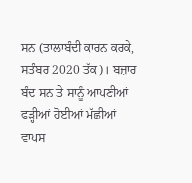ਸਨ (ਤਾਲਾਬੰਦੀ ਕਾਰਨ ਕਰਕੇ, ਸਤੰਬਰ 2020 ਤੱਕ)। ਬਜ਼ਾਰ ਬੰਦ ਸਨ ਤੇ ਸਾਨੂੰ ਆਪਣੀਆਂ ਫੜ੍ਹੀਆਂ ਹੋਈਆਂ ਮੱਛੀਆਂ ਵਾਪਸ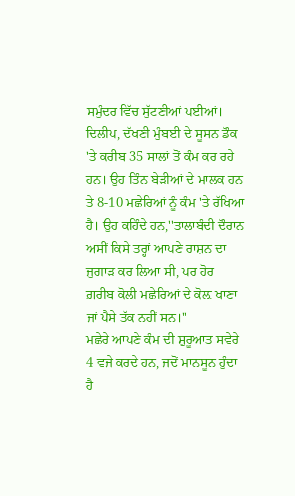ਸਮੁੰਦਰ ਵਿੱਚ ਸੁੱਟਣੀਆਂ ਪਈਆਂ।
ਦਿਲੀਪ, ਦੱਖਣੀ ਮੁੰਬਈ ਦੇ ਸੂਸਨ ਡੌਕ 'ਤੇ ਕਰੀਬ 35 ਸਾਲਾਂ ਤੋਂ ਕੰਮ ਕਰ ਰਹੇ ਹਨ। ਉਹ ਤਿੰਨ ਬੇੜੀਆਂ ਦੇ ਮਾਲਕ ਹਨ ਤੇ 8-10 ਮਛੇਰਿਆਂ ਨੂੰ ਕੰਮ 'ਤੇ ਰੱਖਿਆ ਹੈ। ਉਹ ਕਹਿੰਦੇ ਹਨ,''ਤਾਲਾਬੰਦੀ ਦੌਰਾਨ ਅਸੀਂ ਕਿਸੇ ਤਰ੍ਹਾਂ ਆਪਣੇ ਰਾਸ਼ਨ ਦਾ ਜੁਗਾੜ ਕਰ ਲਿਆ ਸੀ, ਪਰ ਹੋਰ ਗ਼ਰੀਬ ਕੋਲੀ ਮਛੇਰਿਆਂ ਦੇ ਕੋਲ਼ ਖਾਣਾ ਜਾਂ ਪੈਸੇ ਤੱਕ ਨਹੀਂ ਸਨ।''
ਮਛੇਰੇ ਆਪਣੇ ਕੰਮ ਦੀ ਸ਼ੁਰੂਆਤ ਸਵੇਰੇ 4 ਵਜੇ ਕਰਦੇ ਹਨ, ਜਦੋਂ ਮਾਨਸੂਨ ਹੁੰਦਾ ਹੈ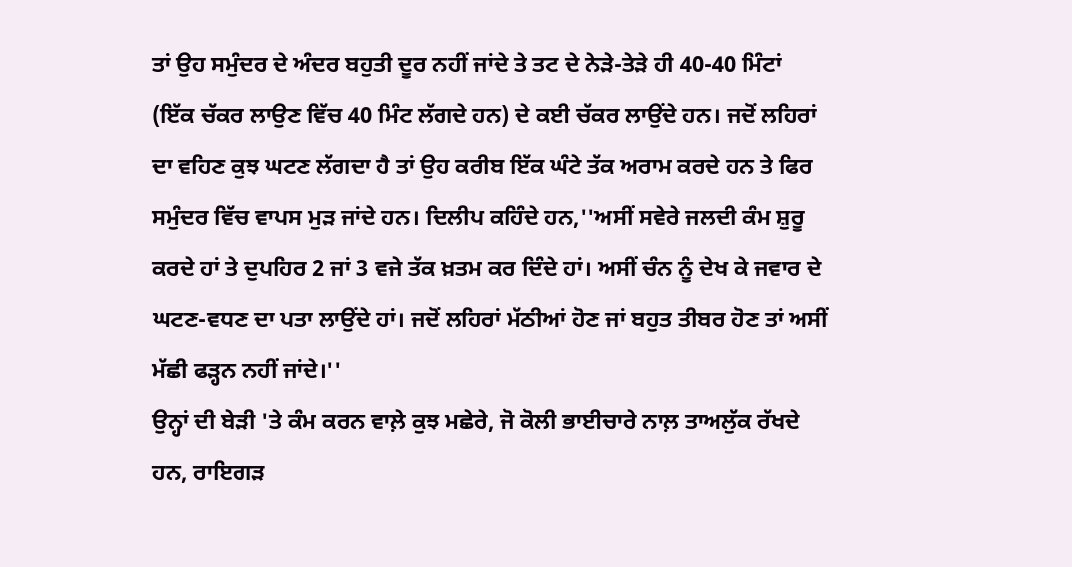ਤਾਂ ਉਹ ਸਮੁੰਦਰ ਦੇ ਅੰਦਰ ਬਹੁਤੀ ਦੂਰ ਨਹੀਂ ਜਾਂਦੇ ਤੇ ਤਟ ਦੇ ਨੇੜੇ-ਤੇੜੇ ਹੀ 40-40 ਮਿੰਟਾਂ (ਇੱਕ ਚੱਕਰ ਲਾਉਣ ਵਿੱਚ 40 ਮਿੰਟ ਲੱਗਦੇ ਹਨ) ਦੇ ਕਈ ਚੱਕਰ ਲਾਉਂਦੇ ਹਨ। ਜਦੋਂ ਲਹਿਰਾਂ ਦਾ ਵਹਿਣ ਕੁਝ ਘਟਣ ਲੱਗਦਾ ਹੈ ਤਾਂ ਉਹ ਕਰੀਬ ਇੱਕ ਘੰਟੇ ਤੱਕ ਅਰਾਮ ਕਰਦੇ ਹਨ ਤੇ ਫਿਰ ਸਮੁੰਦਰ ਵਿੱਚ ਵਾਪਸ ਮੁੜ ਜਾਂਦੇ ਹਨ। ਦਿਲੀਪ ਕਹਿੰਦੇ ਹਨ,''ਅਸੀਂ ਸਵੇਰੇ ਜਲਦੀ ਕੰਮ ਸ਼ੁਰੂ ਕਰਦੇ ਹਾਂ ਤੇ ਦੁਪਹਿਰ 2 ਜਾਂ 3 ਵਜੇ ਤੱਕ ਖ਼ਤਮ ਕਰ ਦਿੰਦੇ ਹਾਂ। ਅਸੀਂ ਚੰਨ ਨੂੰ ਦੇਖ ਕੇ ਜਵਾਰ ਦੇ ਘਟਣ-ਵਧਣ ਦਾ ਪਤਾ ਲਾਉਂਦੇ ਹਾਂ। ਜਦੋਂ ਲਹਿਰਾਂ ਮੱਠੀਆਂ ਹੋਣ ਜਾਂ ਬਹੁਤ ਤੀਬਰ ਹੋਣ ਤਾਂ ਅਸੀਂ ਮੱਛੀ ਫੜ੍ਹਨ ਨਹੀਂ ਜਾਂਦੇ।''
ਉਨ੍ਹਾਂ ਦੀ ਬੇੜੀ 'ਤੇ ਕੰਮ ਕਰਨ ਵਾਲ਼ੇ ਕੁਝ ਮਛੇਰੇ, ਜੋ ਕੋਲੀ ਭਾਈਚਾਰੇ ਨਾਲ਼ ਤਾਅਲੁੱਕ ਰੱਖਦੇ ਹਨ, ਰਾਇਗੜ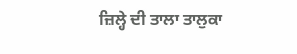ਜ਼ਿਲ੍ਹੇ ਦੀ ਤਾਲਾ ਤਾਲੁਕਾ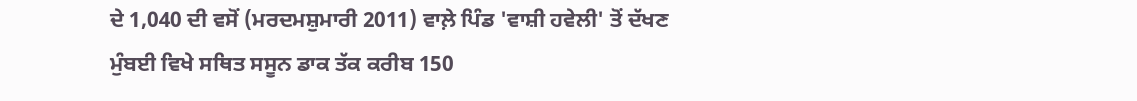ਦੇ 1,040 ਦੀ ਵਸੋਂ (ਮਰਦਮਸ਼ੁਮਾਰੀ 2011) ਵਾਲ਼ੇ ਪਿੰਡ 'ਵਾਸ਼ੀ ਹਵੇਲੀ' ਤੋਂ ਦੱਖਣ ਮੁੰਬਈ ਵਿਖੇ ਸਥਿਤ ਸਸੂਨ ਡਾਕ ਤੱਕ ਕਰੀਬ 150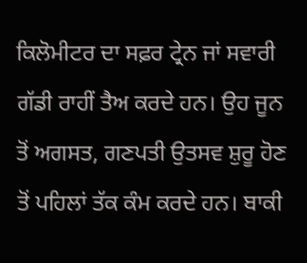ਕਿਲੋਮੀਟਰ ਦਾ ਸਫ਼ਰ ਟ੍ਰੇਨ ਜਾਂ ਸਵਾਰੀ ਗੱਡੀ ਰਾਹੀਂ ਤੈਅ ਕਰਦੇ ਹਨ। ਉਹ ਜੂਨ ਤੋਂ ਅਗਸਤ, ਗਣਪਤੀ ਉਤਸਵ ਸ਼ੁਰੂ ਹੋਣ ਤੋਂ ਪਹਿਲਾਂ ਤੱਕ ਕੰਮ ਕਰਦੇ ਹਨ। ਬਾਕੀ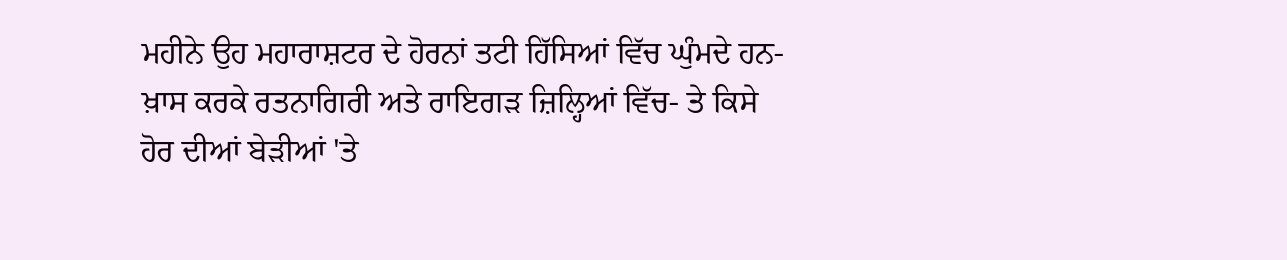ਮਹੀਨੇ ਉਹ ਮਹਾਰਾਸ਼ਟਰ ਦੇ ਹੋਰਨਾਂ ਤਟੀ ਹਿੱਸਿਆਂ ਵਿੱਚ ਘੁੰਮਦੇ ਹਨ- ਖ਼ਾਸ ਕਰਕੇ ਰਤਨਾਗਿਰੀ ਅਤੇ ਰਾਇਗੜ ਜ਼ਿਲ੍ਹਿਆਂ ਵਿੱਚ- ਤੇ ਕਿਸੇ ਹੋਰ ਦੀਆਂ ਬੇੜੀਆਂ 'ਤੇ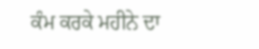ਕੰਮ ਕਰਕੇ ਮਹੀਨੇ ਦਾ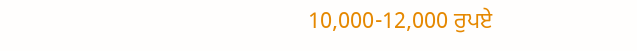10,000-12,000 ਰੁਪਏ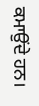ਕਮਾਉਂਦੇ ਹਨ।